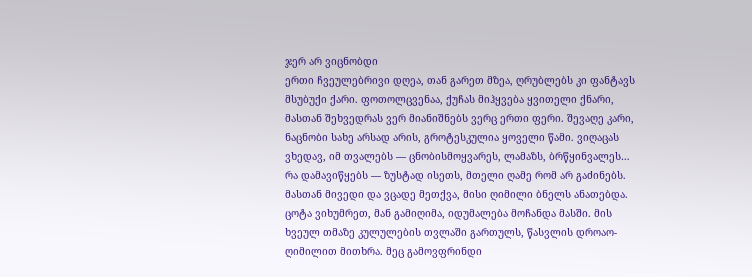ჯერ არ ვიცნობდი
ერთი ჩვეულებრივი დღეა, თან გარეთ მზეა, ღრუბლებს კი ფანტავს მსუბუქი ქარი. ფოთოლცვენაა, ქუჩას მიჰყვება ყვითელი ქნარი, მასთან შეხვედრას ვერ მიანიშნებს ვერც ერთი ფერი. შევაღე კარი, ნაცნობი სახე არსად არის, გროტესკულია ყოველი წამი. ვიღაცას ვხედავ, იმ თვალებს — ცნობისმოყვარეს, ლამაზს, ბრწყინვალეს… რა დამავიწყებს — ზუსტად ისეთს, მთელი ღამე რომ არ გაძინებს. მასთან მივედი და ვცადე მეთქვა, მისი ღიმილი ბნელს ანათებდა. ცოტა ვიხუმრეთ, მან გამიღიმა, იდუმალება მოჩანდა მასში. მის ხვეულ თმაზე კულულების თვლაში გართულს, წასვლის დროაო-ღიმილით მითხრა. მეც გამოვფრინდი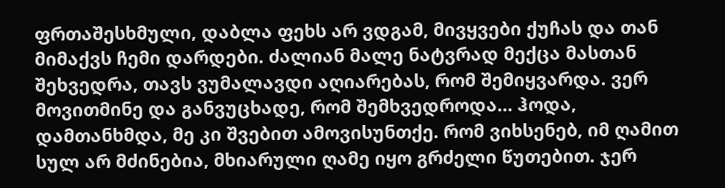ფრთაშესხმული, დაბლა ფეხს არ ვდგამ, მივყვები ქუჩას და თან მიმაქვს ჩემი დარდები. ძალიან მალე ნატვრად მექცა მასთან შეხვედრა, თავს ვუმალავდი აღიარებას, რომ შემიყვარდა. ვერ მოვითმინე და განვუცხადე, რომ შემხვედროდა… ჰოდა, დამთანხმდა, მე კი შვებით ამოვისუნთქე. რომ ვიხსენებ, იმ ღამით სულ არ მძინებია, მხიარული ღამე იყო გრძელი წუთებით. ჯერ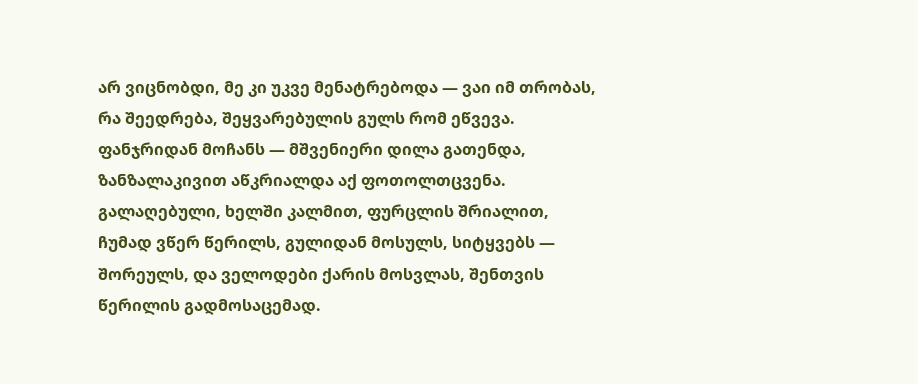არ ვიცნობდი, მე კი უკვე მენატრებოდა — ვაი იმ თრობას, რა შეედრება, შეყვარებულის გულს რომ ეწვევა. ფანჯრიდან მოჩანს — მშვენიერი დილა გათენდა, ზანზალაკივით აწკრიალდა აქ ფოთოლთცვენა. გალაღებული, ხელში კალმით, ფურცლის შრიალით, ჩუმად ვწერ წერილს, გულიდან მოსულს, სიტყვებს — შორეულს, და ველოდები ქარის მოსვლას, შენთვის წერილის გადმოსაცემად.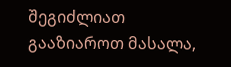შეგიძლიათ გააზიაროთ მასალა,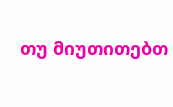თუ მიუთითებთ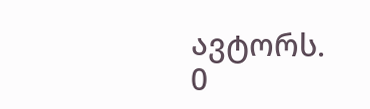ავტორს.
0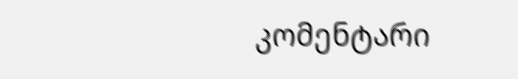კომენტარი